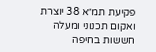פקיעת תמ״א 38 יוצרת ואקום תכנוני ומעלה חששות בחיפה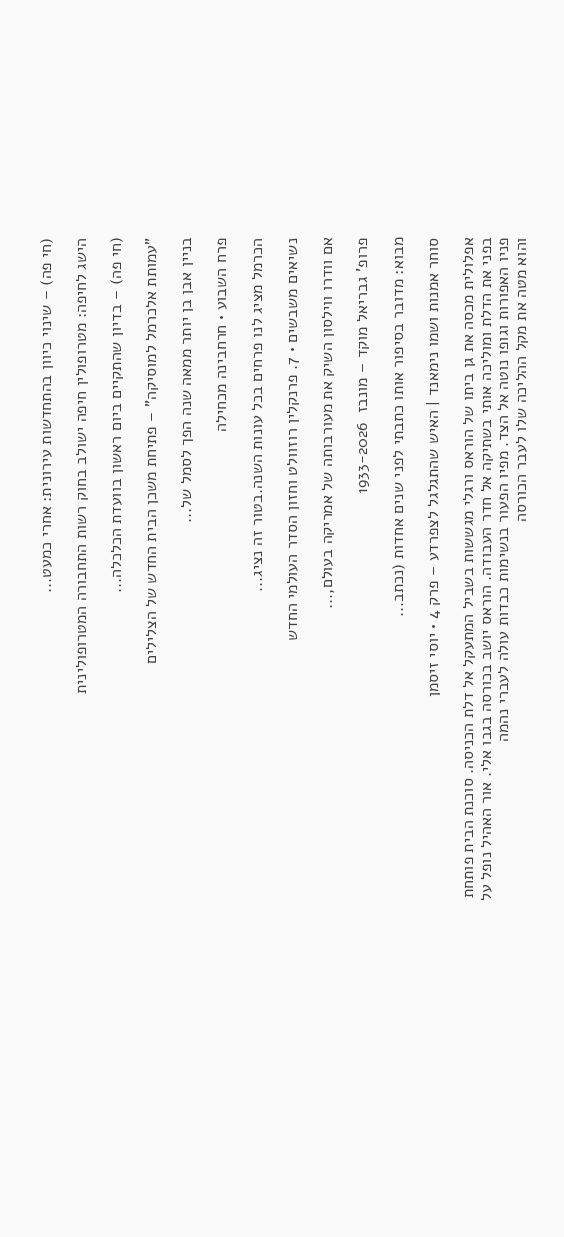(חי פה) – שינוי כיוון בהתחדשות עירונית: אחרי כמעט...

הישג לחיפה: מטרופולין חיפה ישולב בחוק רשות התחבורה המטרופולינית

(חי פה) – בדיון שהתקיים ביום ראשון בוועדת הכלכלה...

"עמותת אלכרמל למוסיקה" – פתיחת משכן הבית החדש של הצלילים

בניין אבן בן יותר ממאה שנה הפך לסמל של...

פרח השבוע • חרחבינה מכחילה

הכרמל מציג לנו פרחים בכל עונות השנה.בטור זה נציג...

נשיאים משבשים • 7. פרנקלין רוזוולט וחזון הסדר העולמי החדש

אם וודרו ווילסון השיק את מעורבותה של אמריקה בעולם,...

פרופ' גבריאל מוקד – מונבז  1933-2026

מבוא: מדובר בסיפור אותו כתבתי לפני שנים אחדות (נכתב...

סוחר אמנות ושמו נימאנד | האיש שהתגלגל לצפרדע – פרק 4 • יוסי זיסמן

אפלולית מכסה את גן ביתו של הוראס ורגלי מגששות בשביל המתעקל אל דלת הכניסה. סוכנת הבית פותחת בפני את הדלת ומוליכה אותי בשתיקה אל חדר העבודה. הוראס יושב בכורסה בגבו אלי. אור האהיל נופל על פניו האפורות וגופו נוטה אל הצד. מפיו הפעור בנשימות כבדות עולה לעברי נהמה
והוא מטה את מקל ההליכה שלו לעבר הכורסה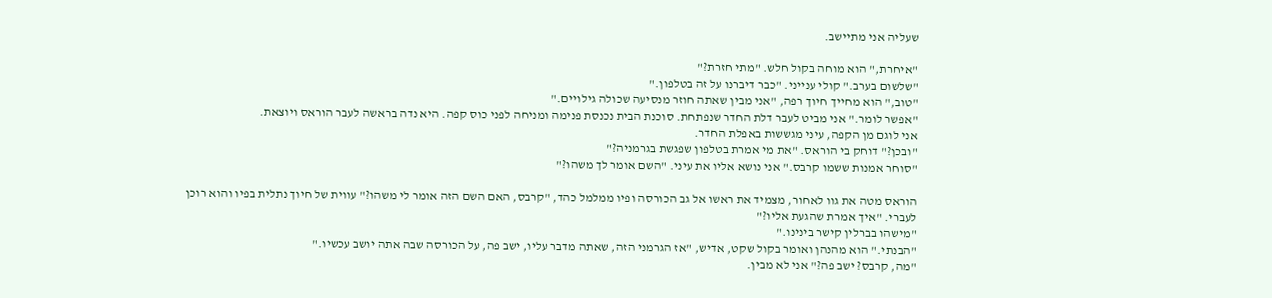שעליה אני מתיישב.

"איחרת," הוא מוחה בקול חלש. "מתי חזרת?"
"שלשום בערב." קולי ענייני. "כבר דיברנו על זה בטלפון."
"טוב," הוא מחייך חיוך רפה, "אני מבין שאתה חוזר מנסיעה שכולה גילויים."
"אפשר לומר." אני מביט לעבר דלת החדר שנפתחת. סוכנת הבית נכנסת פנימה ומניחה לפני כוס קפה. היא נדה בראשה לעבר הוראס ויוצאת.
אני לוגם מן הקפה, עיני מגששות באפלת החדר.
"ובכן?" דוחק בי הוראס. "את מי אמרת בטלפון שפגשת בגרמניה?"
"סוחר אמנות ששמו קרבס." אני נושא אליו את עיני. "השם אומר לך משהו?"

הוראס מטה את גוו לאחור, מצמיד את ראשו אל גב הכורסה ופיו ממלמל כהד, "קרבס, האם השם הזה אומר לי משהו?" עווית של חיוך נתלית בפיו והוא רוכן לעברי. "איך אמרת שהגעת אליו?"
"מישהו בברלין קישר בינינו."
"הבנתי." הוא מהנהן ואומר בקול שקט, אדיש, "אז הגרמני הזה, שאתה מדבר עליו, ישב פה, על הכורסה שבה אתה יושב עכשיו."
"מה, קרבס? ישב פה?" אני לא מבין.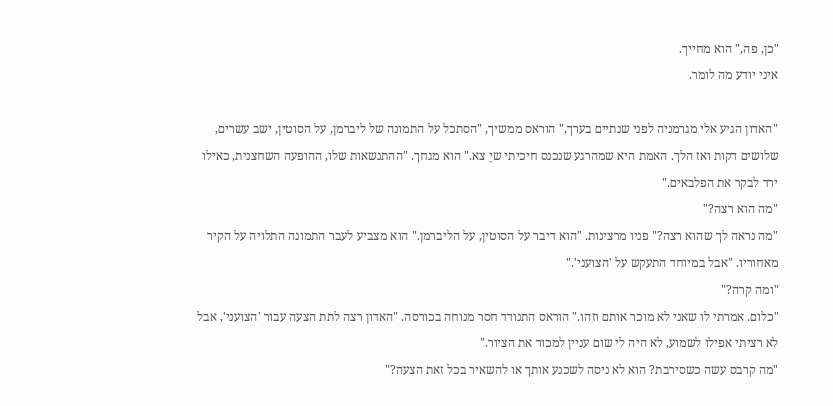"כן, פה," הוא מחייך.
איני יודע מה לומר.

"האדון הגיע אלי מגרמניה לפני שנתיים בערך," הוראס ממשיך, "הסתכל על התמונה של ליברמן, על הסוטין, ישב עשרים, שלושים דקות ואז הלך. האמת היא שמהרגע שנכנס חיכיתי שיֵ צא." הוא מגחך. "ההתנשאות שלו, ההופעה השחצנית, כאילו ירד לבקר את הפלבאים."
"מה הוא רצה?"
"מה נראה לך שהוא רצה?" פניו מרצינות. "הוא דיבר על הסוטין, על הליברמן." הוא מצביע לעבר התמונה התלויה על הקיר מאחוריו. "אבל במיוחד התעקש על 'הצועני'."
"ומה קרה?"
"כלום. אמרתי לו שאני לא מוכר אותם וזהו." הוראס התנודד חסר מנוחה בכורסה. "האדון רצה לתת הצעה עבור 'הצועני', אבל לא רציתי אפילו לשמוע, לא היה לי שום עניין למכור את הציור."
"מה קרבס עשה כשסירבת? הוא לא ניסה לשכנע אותך או להשאיר בכל זאת הצעה?"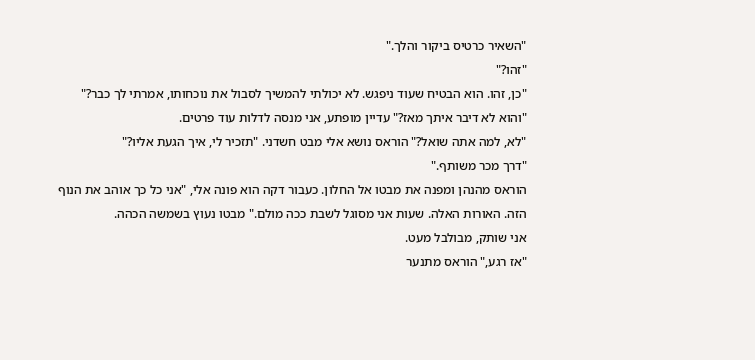"השאיר כרטיס ביקור והלך."
"זהו?"
"כן, זהו. הוא הבטיח שעוד ניפגש. לא יכולתי להמשיך לסבול את נוכחותו, אמרתי לך כבר?"
"והוא לא דיבר איתך מאז?" עדיין מופתע, אני מנסה לדלות עוד פרטים.
"לא, למה אתה שואל?" הוראס נושא אלי מבט חשדני. "תזכיר לי, איך הגעת אליו?"
"דרך מכר משותף."
הוראס מהנהן ומפנה את מבטו אל החלון. כעבור דקה הוא פונה אלי, "אני כל כך אוהב את הנוף הזה. האורות האלה. שעות אני מסוגל לשבת ככה מולם." מבטו נעוץ בשמשה הכהה.
אני שותק, מבולבל מעט.
"אז רגע," הוראס מתנער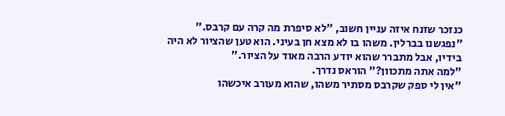כנזכר שזנח איזה עניין חשוב, "לא סיפרת מה קרה עם קרבס."
"נפגשנו בברלין. משהו בו לא מצא חן בעיני. הוא טען שהציור לא היה בידיו, אבל מתברר שהוא יודע הרבה מאוד על הציור."
"למה אתה מתכוון?" הוראס נדרך.
"אין לי ספק שקרבס מסתיר משהו, שהוא מעורב איכשהו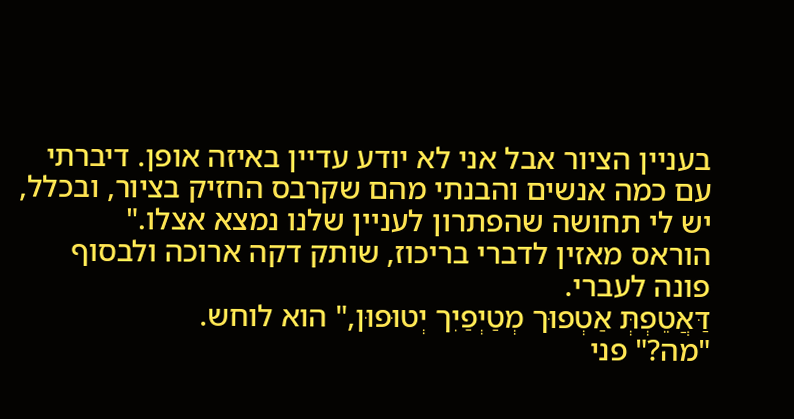בעניין הציור אבל אני לא יודע עדיין באיזה אופן. דיברתי עם כמה אנשים והבנתי מהם שקרבס החזיק בציור, ובכלל, יש לי תחושה שהפתרון לעניין שלנו נמצא אצלו."
הוראס מאזין לדברי בריכוז, שותק דקה ארוכה ולבסוף פונה לעברי.
דַּאֲטֵפְתְּ אַטְפוּך מְטַיְפַיִך יְטוּפוּן," הוא לוחש.
"מה?" פני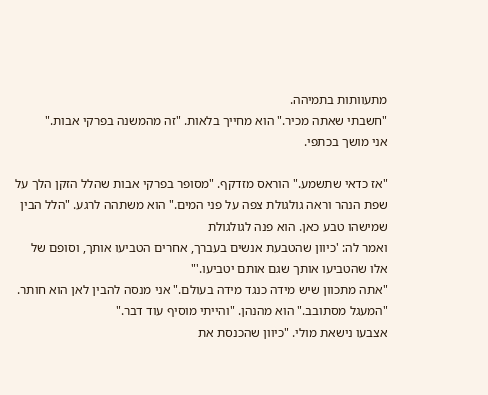מתעוותות בתמיהה.
"חשבתי שאתה מכיר." הוא מחייך בלאות. "זה מהמשנה בפרקי אבות."
אני מושך בכתפי.

"אז כדאי שתשמע." הוראס מזדקף. "מסופר בפרקי אבות שהלל הזקן הלך על שפת הנהר וראה גולגולת צפה על פני המים." הוא משתהה לרגע. "הלל הבין שמישהו טבע כאן. הוא פנה לגולגולת
ואמר לה: 'כיוון שהטבעת אנשים בעברך, אחרים הטביעו אותך, וסופם של אלו שהטביעו אותך שגם אותם יטביעו.'"
"אתה מתכוון שיש מידה כנגד מידה בעולם." אני מנסה להבין לאן הוא חותר.
"המעגל מסתובב." הוא מהנהן. "והייתי מוסיף עוד דבר."
אצבעו נישאת מולי. "כיוון שהכנסת את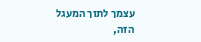עצמך לתוך המעגל הזה,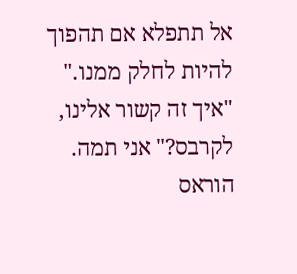אל תתפלא אם תהפוך להיות לחלק ממנו."
"איך זה קשור אלינו, לקרבס?" אני תמה.
הוראס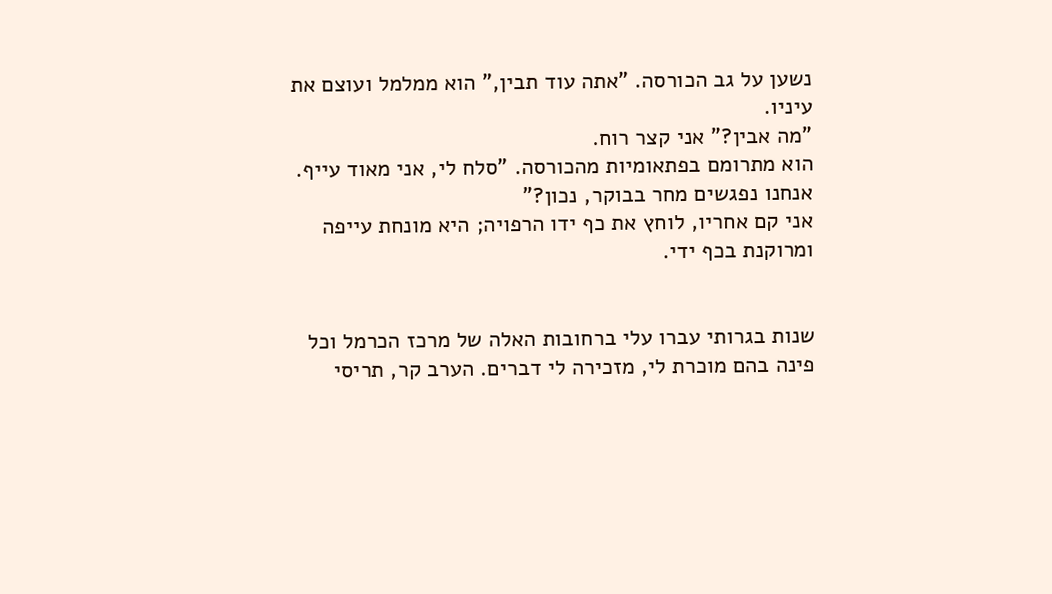נשען על גב הכורסה. "אתה עוד תבין," הוא ממלמל ועוצם את עיניו.
"מה אבין?" אני קצר רוח.
הוא מתרומם בפתאומיות מהכורסה. "סלח לי, אני מאוד עייף.
אנחנו נפגשים מחר בבוקר, נכון?"
אני קם אחריו, לוחץ את כף ידו הרפויה; היא מונחת עייפה ומרוקנת בכף ידי.


שנות בגרותי עברו עלי ברחובות האלה של מרכז הכרמל וכל פינה בהם מוכרת לי, מזכירה לי דברים. הערב קר, תריסי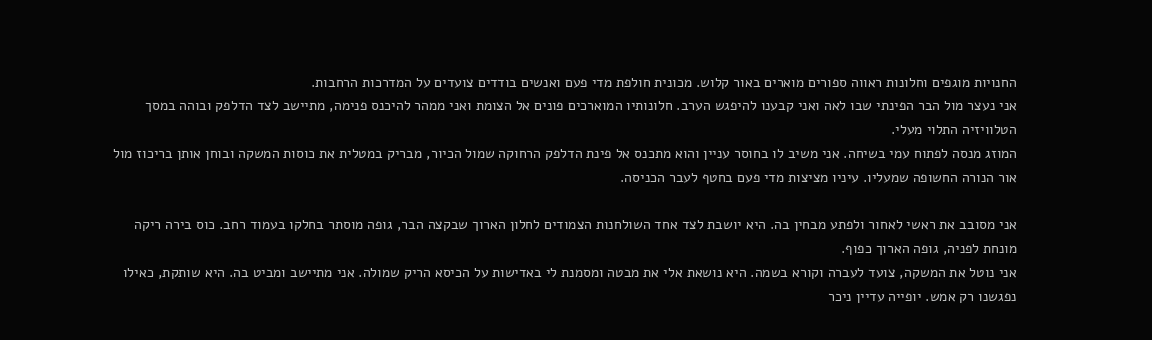החנויות מוגפים וחלונות ראווה ספורים מוארים באור קלוש. מכונית חולפת מדי פעם ואנשים בודדים צועדים על המדרכות הרחבות.
אני נעצר מול הבר הפינתי שבו לאה ואני קבענו להיפגש הערב. חלונותיו המוארכים פונים אל הצומת ואני ממהר להיכנס פנימה, מתיישב לצד הדלפק ובוהה במסך הטלוויזיה התלוי מעלי.
המוזג מנסה לפתוח עמי בשיחה. אני משיב לו בחוסר עניין והוא מתכנס אל פינת הדלפק הרחוקה שמול הכיור, מבריק במטלית את כוסות המשקה ובוחן אותן בריכוז מול אור הנורה החשופה שמעליו. עיניו מציצות מדי פעם בחטף לעבר הכניסה.

אני מסובב את ראשי לאחור ולפתע מבחין בה. היא יושבת לצד אחד השולחנות הצמודים לחלון הארוך שבקצה הבר, גופה מוסתר בחלקו בעמוד רחב. כוס בירה ריקה מונחת לפניה, גופה הארוך כפוף.
אני נוטל את המשקה, צועד לעברה וקורא בשמה. היא נושאת אלי את מבטה ומסמנת לי באדישות על הכיסא הריק שמולה. אני מתיישב ומביט בה. היא שותקת, כאילו נפגשנו רק אמש. יופייה עדיין ניכר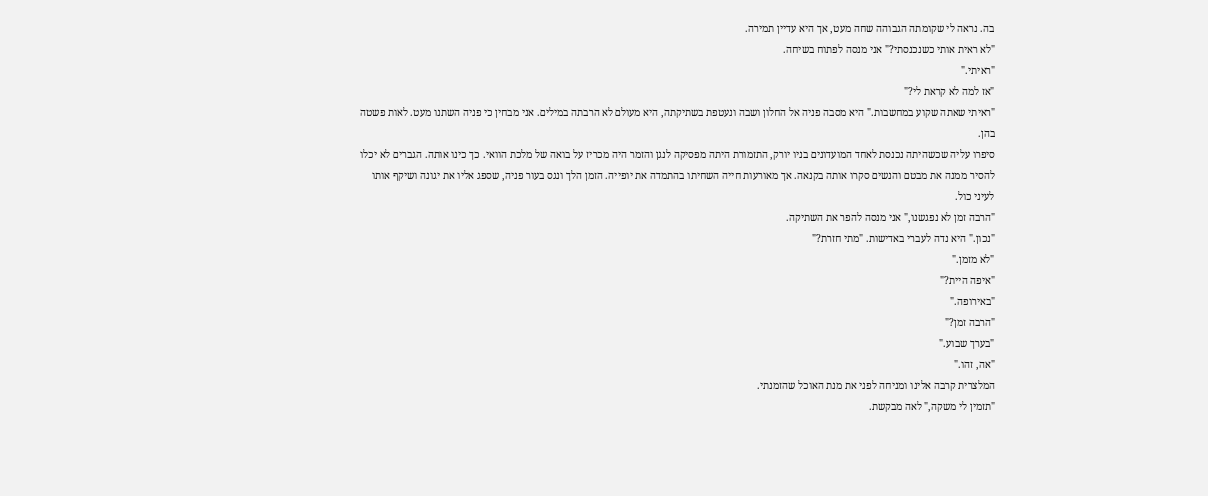בה. נראה לי שקומתה הגבוהה שחה מעט, אך היא עדיין תמירה.
"לא ראית אותי כשנכנסתי?" אני מנסה לפתוח בשיחה.
"ראיתי."
"אז למה לא קראת לי?"
"ראיתי שאתה שקוע במחשבות." היא מסבה פניה אל החלון ושבה ונעטפת בשתיקתה, היא מעולם לא הרבתה במילים. אני מבחין כי פניה השתנו מעט. לאות פשטה בהן.
סיפרו עליה שכשהיתה נכנסת לאחד המועדונים בניו יורק, התזמורת היתה מפסיקה לנגן והזמר היה מכריז על בואה של מלכת הוואי. כך כינו אותה. הגברים לא יכלו להסיר ממנה את מבטם והנשים סקרו אותה בקנאה. אך מאורעות חייה השחיתו בהתמדה את יופייה. הזמן הלך ונגס בעור פניה, שספג אליו את יגונה ושיקף אותו לעיני כול.
"הרבה זמן לא נפגשנו," אני מנסה להפר את השתיקה.
"נכון." היא נדה לעברי באדישות. "מתי חזרת?"
"לא מזמן."
"איפה היית?"
"באירופה."
"הרבה זמן?"
"בערך שבוע."
"אה, זהו."
המלצרית קרבה אלינו ומניחה לפני את מנת האוכל שהזמנתי.
"תזמין לי משקה," לאה מבקשת.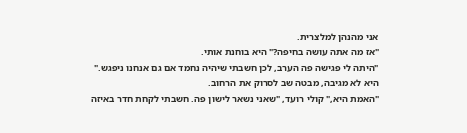אני מהנהן למלצרית.
"אז מה אתה עושה בחיפה?" היא בוחנת אותי.
"היתה לי פגישה פה הערב, לכן חשבתי שיהיה נחמד אם גם אנחנו ניפגש."
היא לא מגיבה, מבטה שב לסרוק את הרחוב.
"האמת היא," קולי רועד, "שאני נשאר לישון פה. חשבתי לקחת חדר באיזה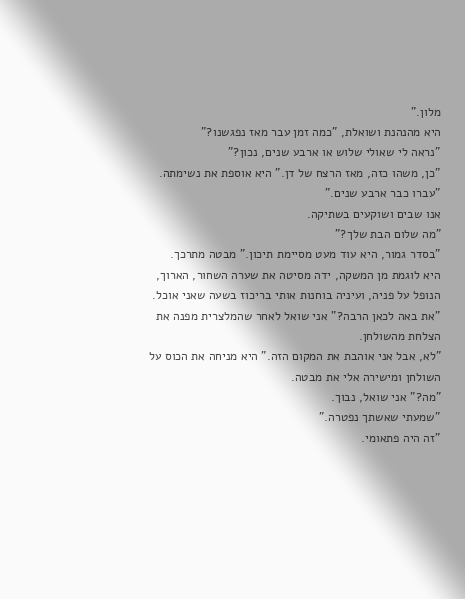מלון."
היא מהנהנת ושואלת, "כמה זמן עבר מאז נפגשנו?"
"נראה לי שאולי שלוש או ארבע שנים, נכון?"
"כן, משהו כזה, מאז הרצח של דן." היא אוספת את נשימתה.
"עברו כבר ארבע שנים."
אנו שבים ושוקעים בשתיקה.
"מה שלום הבת שלך?"
"בסדר גמור, היא עוד מעט מסיימת תיכון." מבטה מתרכך.
היא לוגמת מן המשקה, ידה מסיטה את שערה השחור, הארוך, הנופל על פניה, ועיניה בוחנות אותי בריכוז בשעה שאני אוכל.
"את באה לכאן הרבה?" אני שואל לאחר שהמלצרית מפנה את הצלחת מהשולחן.
"לא, אבל אני אוהבת את המקום הזה." היא מניחה את הכוס על השולחן ומישירה אלי את מבטה.
"מה?" אני שואל, נבוך.
"שמעתי שאשתך נפטרה."
"זה היה פתאומי.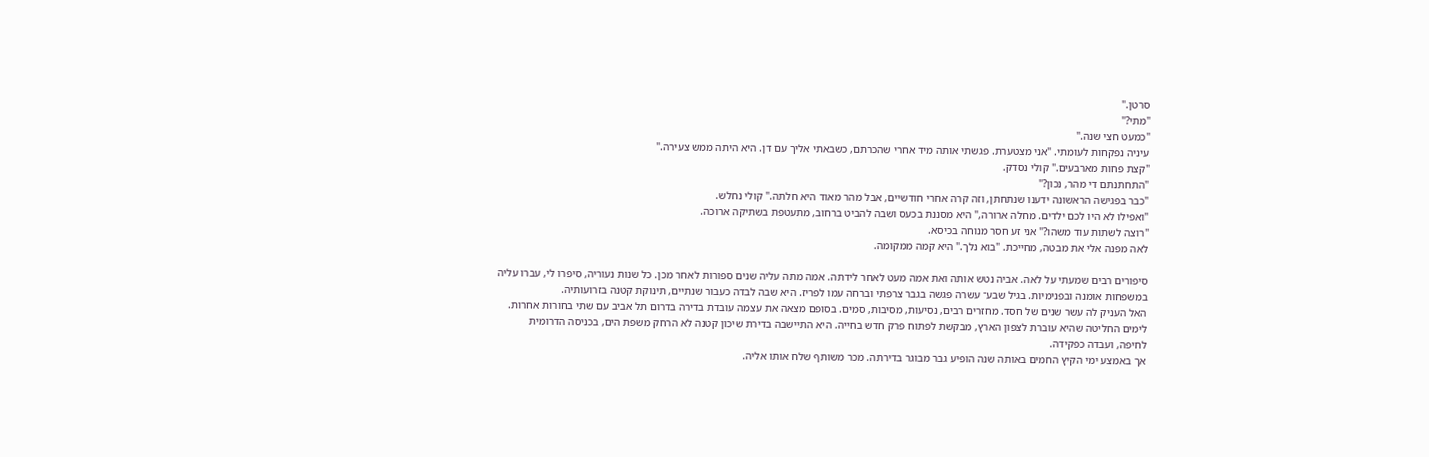סרטן."
"מתי?"
"כמעט חצי שנה."
עיניה נפקחות לעומתי. "אני מצטערת. פגשתי אותה מיד אחרי שהכרתם, כשבאתי אליך עם דן. היא היתה ממש צעירה."
"קצת פחות מארבעים." קולי נסדק.
"התחתנתם די מהר, נכון?"
"כבר בפגישה הראשונה ידענו שנתחתן, וזה קרה אחרי חודשיים, אבל מהר מאוד היא חלתה." קולי נחלש.
"ואפילו לא היו לכם ילדים. מחלה ארורה," היא מסננת בכעס ושבה להביט ברחוב, מתעטפת בשתיקה ארוכה.
"רוצה לשתות עוד משהו?" אני זע חסר מנוחה בכיסא.
לאה מפנה אלי את מבטה, מחייכת. "בוא נלך." היא קמה ממקומה.

סיפורים רבים שמעתי על לאה. אביה נטש אותה ואת אמה מעט לאחר לידתה. אמה מתה עליה שנים ספורות לאחר מכן. כל שנות נעוריה, סיפרו לי, עברו עליה במשפחות אומנה ובפנימיות. בגיל שבע־ עשרה פגשה בגבר צרפתי וברחה עמו לפריז. היא שבה לבדה כעבור שנתיים, תינוקת קטנה בזרועותיה.
האל העניק לה עשר שנים של חסד. מחזרים רבים, נסיעות, מסיבות, סמים. בסופם מצאה את עצמה עובדת בדירה בדרום תל אביב עם שתי בחורות אחרות.
לימים החליטה שהיא עוברת לצפון הארץ, מבקשת לפתוח פרק חדש בחייה. היא התיישבה בדירת שיכון קטנה לא הרחק משפת הים, בכניסה הדרומית לחיפה, ועבדה כפקידה.
אך באמצע ימי הקיץ החמים באותה שנה הופיע גבר מבוגר בדירתה. מכר משותף שלח אותו אליה.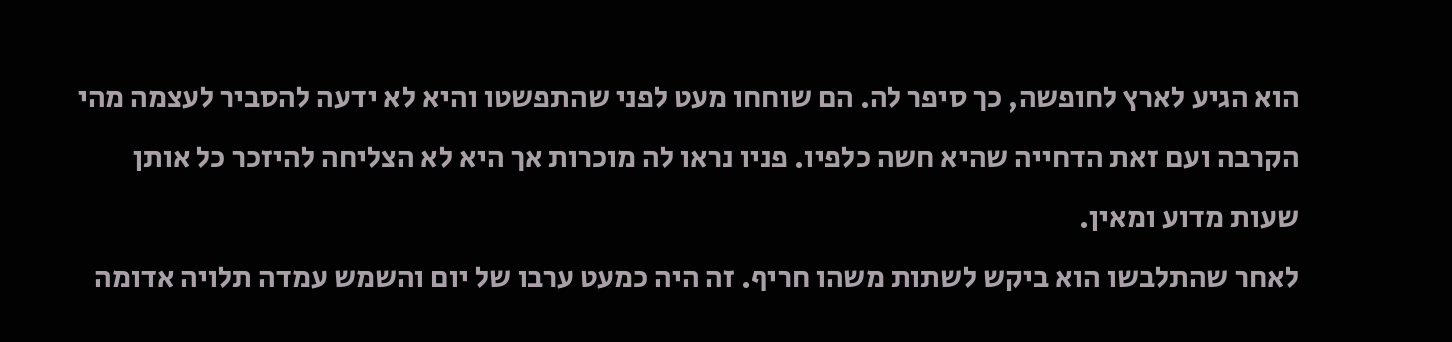הוא הגיע לארץ לחופשה, כך סיפר לה. הם שוחחו מעט לפני שהתפשטו והיא לא ידעה להסביר לעצמה מהי הקרבה ועם זאת הדחייה שהיא חשה כלפיו. פניו נראו לה מוכרות אך היא לא הצליחה להיזכר כל אותן שעות מדוע ומאין.
לאחר שהתלבשו הוא ביקש לשתות משהו חריף. זה היה כמעט ערבו של יום והשמש עמדה תלויה אדומה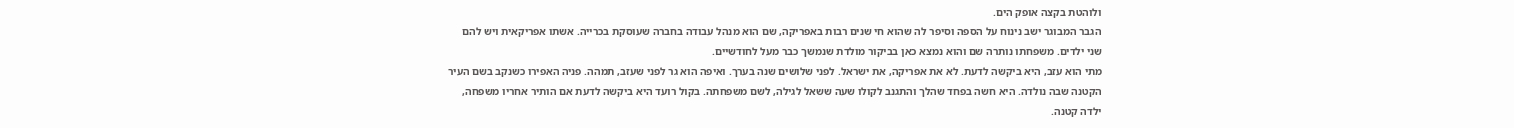ולוהטת בקצה אופק הים.
הגבר המבוגר ישב נינוח על הספה וסיפר לה שהוא חי שנים רבות באפריקה, שם הוא מנהל עבודה בחברה שעוסקת בכרייה. אשתו אפריקאית ויש להם שני ילדים. משפחתו נותרה שם והוא נמצא כאן בביקור מולדת שנמשך כבר מעל לחודשיים.
מתי הוא עזב, היא ביקשה לדעת. לא את אפריקה, את ישראל. לפני שלושים שנה בערך. ואיפה הוא גר לפני שעזב, תמהה. פניה האפירו כשנקב בשם העיר הקטנה שבה נולדה. היא חשה בפחד שהלך והתגנב לקולו שעה ששאל לגילה, לשם משפחתה. בקול רועד היא ביקשה לדעת אם הותיר אחריו משפחה, ילדה קטנה.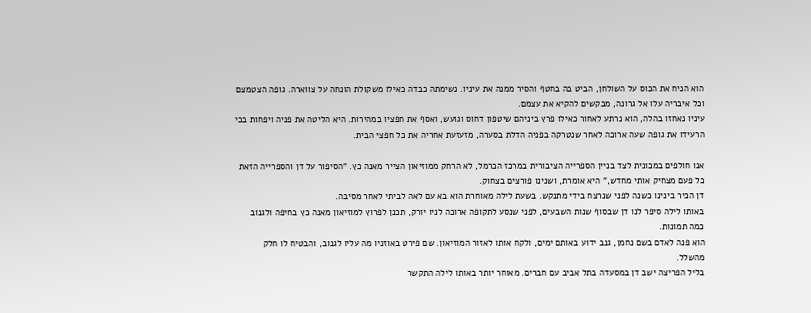הוא הניח את הכוס על השולחן, הביט בה בחטף והסיר ממנה את עיניו. נשימתה כבדה כאילו משקולת הונחה על צווארה. גופה הצטמצם וכל איבריה עלו אל גרונה, מבקשים להקיא את עצמם.
עיניו נאחזו בהלה, הוא נרתע לאחור כאילו פרץ ביניהם שיטפון דחוס וגועש, ואסף את חפציו במהירות. היא הליטה את פניה ויפחות בכי הרעידו את גופה שעה ארוכה לאחר שנטרקה בפניה הדלת בסערה, מזעזעת אחריה את כל חפצי הבית.

אנו חולפים במכונית לצד בניין הספרייה הציבורית במרכז הכרמל, לא הרחק ממוזיאון הצייר מאנה כץ. "הסיפור על דן והספרייה הזאת כל פעם מצחיק אותי מחדש," היא אומרת, ושנינו פורצים בצחוק.
דן הכיר בינינו כשנה לפני שנרצח בידי מתנקש. בשעת לילה מאוחרת הוא בא עם לאה לביתי לאחר מסיבה.
באותו לילה סיפר לנו דן שבסוף שנות השבעים, לפני שנסע לתקופה ארוכה לניו יורק, תכנן לפרוץ למוזיאון מאנה כץ בחיפה ולגנוב כמה תמונות.
הוא פנה לאדם בשם נחמן, גנב ידוע באותם ימים, ולקח אותו לאזור המוזיאון. שם פירט באוזניו מה עליו לגנוב, והבטיח לו חלק מהשלל.
בליל הפריצה ישב דן במסעדה בתל אביב עם חברים. מאוחר יותר באותו לילה התקשר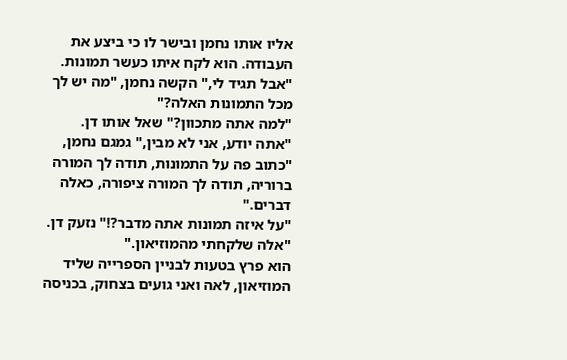אליו אותו נחמן ובישר לו כי ביצע את העבודה. הוא לקח איתו כעשר תמונות.
"אבל תגיד לי," הקשה נחמן, "מה יש לך מכל התמונות האלה?"
"למה אתה מתכוון?" שאל אותו דן.
"אתה יודע, אני לא מבין," גמגם נחמן, "כתוב פה על התמונות, תודה לך המורה ברוריה, תודה לך המורה ציפורה, כאלה דברים."
"על איזה תמונות אתה מדבר?!" נזעק דן.
"אלה שלקחתי מהמוזיאון."
הוא פרץ בטעות לבניין הספרייה שליד המוזיאון, לאה ואני גועים בצחוק, בכניסה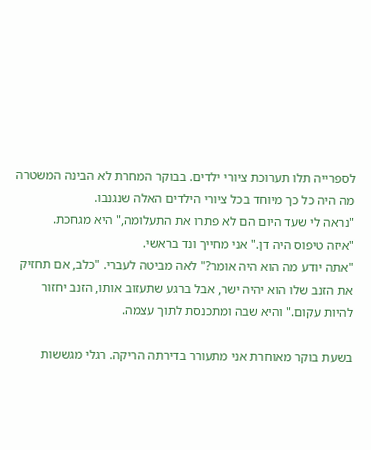לספרייה תלו תערוכת ציורי ילדים. בבוקר המחרת לא הבינה המשטרה מה היה כל כך מיוחד בכל ציורי הילדים האלה שנגנבו.
"נראה לי שעד היום הם לא פתרו את התעלומה," היא מגחכת.
"איזה טיפוס היה דן." אני מחייך ונד בראשי.
"אתה יודע מה הוא היה אומר?" לאה מביטה לעברי. "כלב, אם תחזיק את הזנב שלו הוא יהיה ישר, אבל ברגע שתעזוב אותו, הזנב יחזור להיות עקום." והיא שבה ומתכנסת לתוך עצמה.

בשעת בוקר מאוחרת אני מתעורר בדירתה הריקה. רגלי מגששות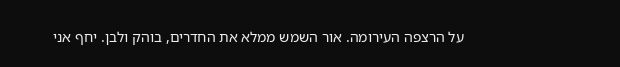על הרצפה העירומה. אור השמש ממלא את החדרים, בוהק ולבן. יחף אני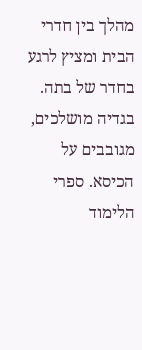מהלך בין חדרי הבית ומציץ לרגע בחדר של בתה. בגדיה מושלכים, מגובבים על הכיסא. ספרי הלימוד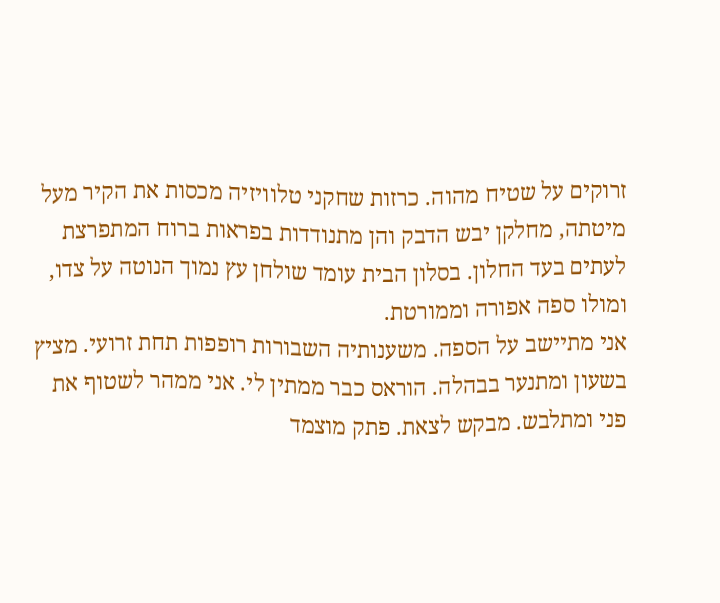זרוקים על שטיח מהוה. כרזות שחקני טלוויזיה מכסות את הקיר מעל מיטתה, מחלקן יבש הדבק והן מתנודדות בפראות ברוח המתפרצת לעתים בעד החלון. בסלון הבית עומד שולחן עץ נמוך הנוטה על צדו, ומולו ספה אפורה וממורטת.
אני מתיישב על הספה. משענותיה השבורות רופפות תחת זרועי. מציץ בשעון ומתנער בבהלה. הוראס כבר ממתין לי. אני ממהר לשטוף את פני ומתלבש. מבקש לצאת. פתק מוצמד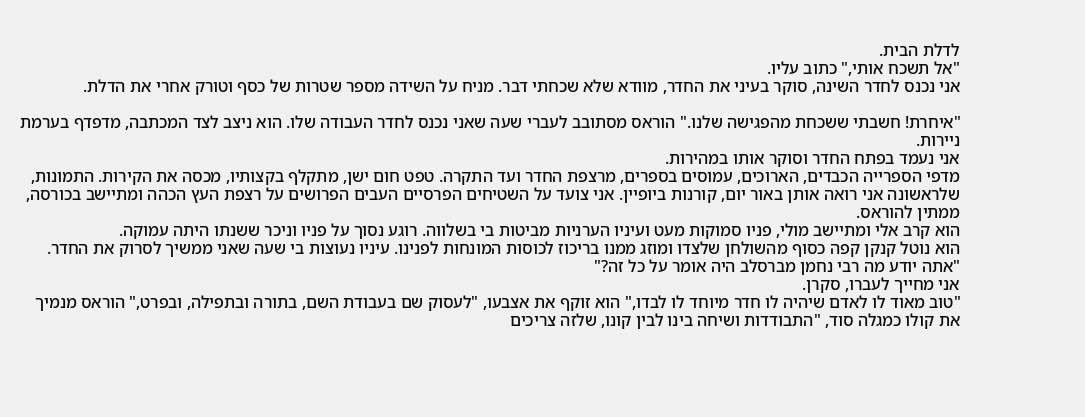לדלת הבית.
"אל תשכח אותי," כתוב עליו.
אני נכנס לחדר השינה, סוקר בעיני את החדר, מוודא שלא שכחתי דבר. מניח על השידה מספר שטרות של כסף וטורק אחרי את הדלת.

"איחרת! חשבתי ששכחת מהפגישה שלנו." הוראס מסתובב לעברי שעה שאני נכנס לחדר העבודה שלו. הוא ניצב לצד המכתבה, מדפדף בערמת ניירות.
אני נעמד בפתח החדר וסוקר אותו במהירות.
מדפי הספרייה הכבדים, הארוכים, עמוסים בספרים, מרצפת החדר ועד התקרה. טפט חום ישן, מתקלף בקצותיו, מכסה את הקירות. התמונות, שלראשונה אני רואה אותן באור יום, קורנות ביופיין. אני צועד על השטיחים הפרסיים העבים הפרושים על רצפת העץ הכהה ומתיישב בכורסה, ממתין להוראס.
הוא קרב אלי ומתיישב מולי, פניו סמוקות מעט ועיניו הערניות מביטות בי בשלווה. רוגע נסוך על פניו וניכר ששנתו היתה עמוקה.
הוא נוטל קנקן קפה כסוף מהשולחן שלצדו ומוזג ממנו בריכוז לכוסות המונחות לפנינו. עיניו נעוצות בי שעה שאני ממשיך לסרוק את החדר.
"אתה יודע מה רבי נחמן מברסלב היה אומר על כל זה?"
אני מחייך לעברו, סקרן.
"טוב מאוד לו לאדם שיהיה לו חדר מיוחד לו לבדו," הוא זוקף את אצבעו, "לעסוק שם בעבודת השם, בתורה ובתפילה, ובפרט," הוראס מנמיך את קולו כמגלה סוד, "התבודדות ושיחה בינו לבין קונו, שלזה צריכים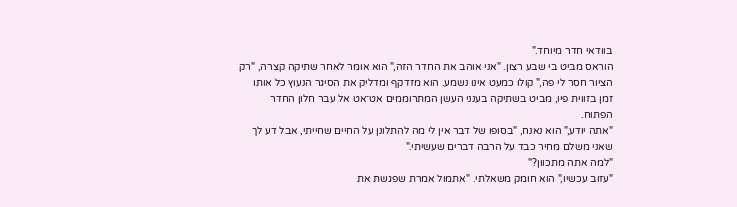בוודאי חדר מיוחד."
הוראס מביט בי שבע רצון. "אני אוהב את החדר הזה," הוא אומר לאחר שתיקה קצרה, "רק הציור חסר לי פה," קולו כמעט אינו נשמע. הוא מזדקף ומדליק את הסיגר הנעוץ כל אותו זמן בזווית פיו, מביט בשתיקה בענני העשן המתרוממים אט־אט אל עבר חלון החדר הפתוח.
"אתה יודע," הוא נאנח, "בסופו של דבר אין לי מה להתלונן על החיים שחייתי, אבל דע לך שאני משלם מחיר כבד על הרבה דברים שעשיתי."
"למה אתה מתכוון?"
"עזוב עכשיו," הוא חומק משאלתי. "אתמול אמרת שפגשת את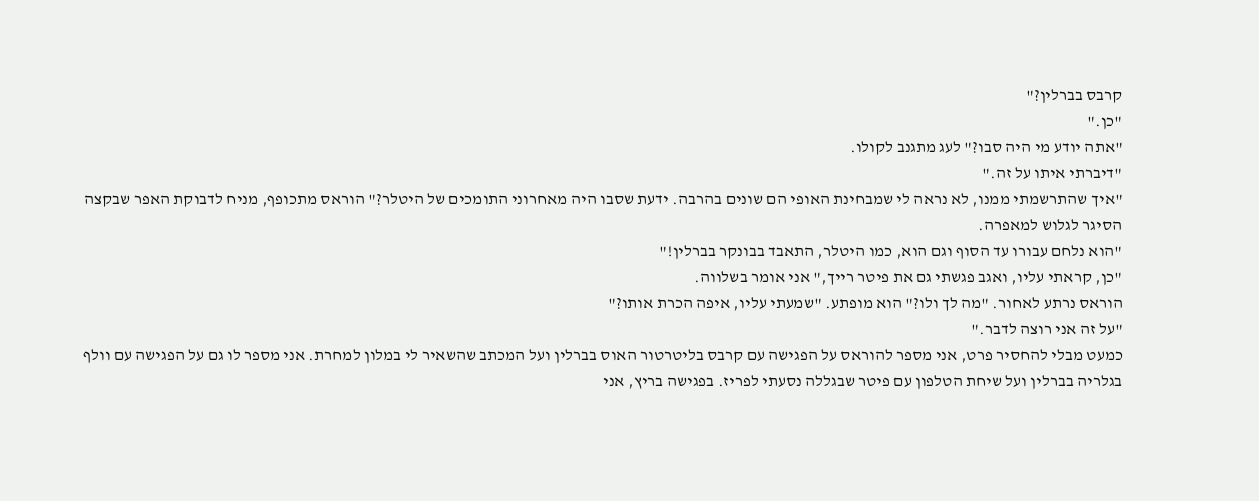קרבס בברלין?"
"כן."
"אתה יודע מי היה סבו?" לעג מתגנב לקולו.
"דיברתי איתו על זה."
"איך שהתרשמתי ממנו, לא נראה לי שמבחינת האופי הם שונים בהרבה. ידעת שסבו היה מאחרוני התומכים של היטלר?" הוראס מתכופף, מניח לדבוקת האפר שבקצה הסיגר לגלוש למאפרה.
"הוא נלחם עבורו עד הסוף וגם הוא, כמו היטלר, התאבד בבונקר בברלין!"
"כן, קראתי עליו, ואגב פגשתי גם את פיטר רייך," אני אומר בשלווה.
הוראס נרתע לאחור. "מה לך ולו?" הוא מופתע. "שמעתי עליו, איפה הכרת אותו?"
"על זה אני רוצה לדבר."
כמעט מבלי להחסיר פרט, אני מספר להוראס על הפגישה עם קרבס בליטרטור האוס בברלין ועל המכתב שהשאיר לי במלון למחרת. אני מספר לו גם על הפגישה עם וולף בגלריה בברלין ועל שיחת הטלפון עם פיטר שבגללה נסעתי לפריז. בפגישה בריץ, אני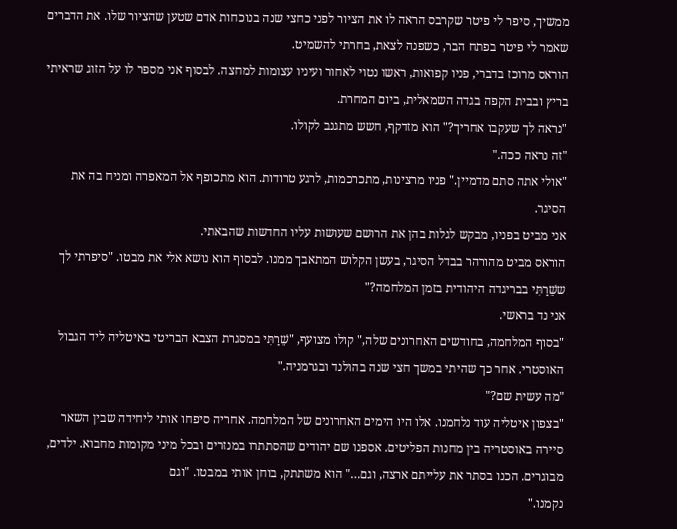ממשיך, סיפר לי פיטר שקרבס הראה לו את הציור לפני כחצי שנה בנוכחות אדם שטען שהציור שלו. את הדברים שאמר לי פיטר בפתח הבר, כשפנה לצאת, בחרתי להשמיט.
הוראס מרוכז בדברי, פניו קפואות, ראשו נטוי לאחור ועיניו עצומות למחצה. לבסוף אני מספר לו על הזוג שראיתי בריץ ובבית הקפה בגדה השמאלית, ביום המחרת.
"נראה לך שעקבו אחריך?" הוא מזדקף, חשש מתגנב לקולו.
"זה נראה ככה."
"אולי אתה סתם מדמיין." פניו מרצינות, מתכרכמות, לרגע טרודות. הוא מתכופף אל המאפרה ומניח בה את הסיגר.
אני מביט בפניו, מבקש לגלות בהן את הרושם שעושות עליו החדשות שהבאתי.
הוראס מביט מהורהר בבדל הסיגר, בעשן הקלוש המתאבך ממנו. לבסוף הוא נושא אלי את מבטו. "סיפרתי לך ששֵׁרַתִּי בבריגדה היהודית בזמן המלחמה?"
אני נד בראשי.
"בסוף המלחמה, בחודשים האחרונים שלה," קולו מצועף, "שֵׁרַתִּי במסגרת הצבא הבריטי באיטליה ליד הגבול האוסטרי. אחר כך שהיתי במשך חצי שנה בהולנד ובגרמניה."
"מה עשית שם?"
"בצפון איטליה עוד נלחמנו. אלו היו הימים האחרונים של המלחמה. אחריה סיפחו אותי ליחידה שבין השאר סיירה באוסטריה בין מחנות הפליטים. אספנו שם יהודים שהסתתרו במנזרים ובכל מיני מקומות מחבוא. ילדים, מבוגרים. הכנו בסתר את עלייתם ארצה, וגם…" הוא משתתק, בוחן אותי במבטו. "וגם
נקמנו."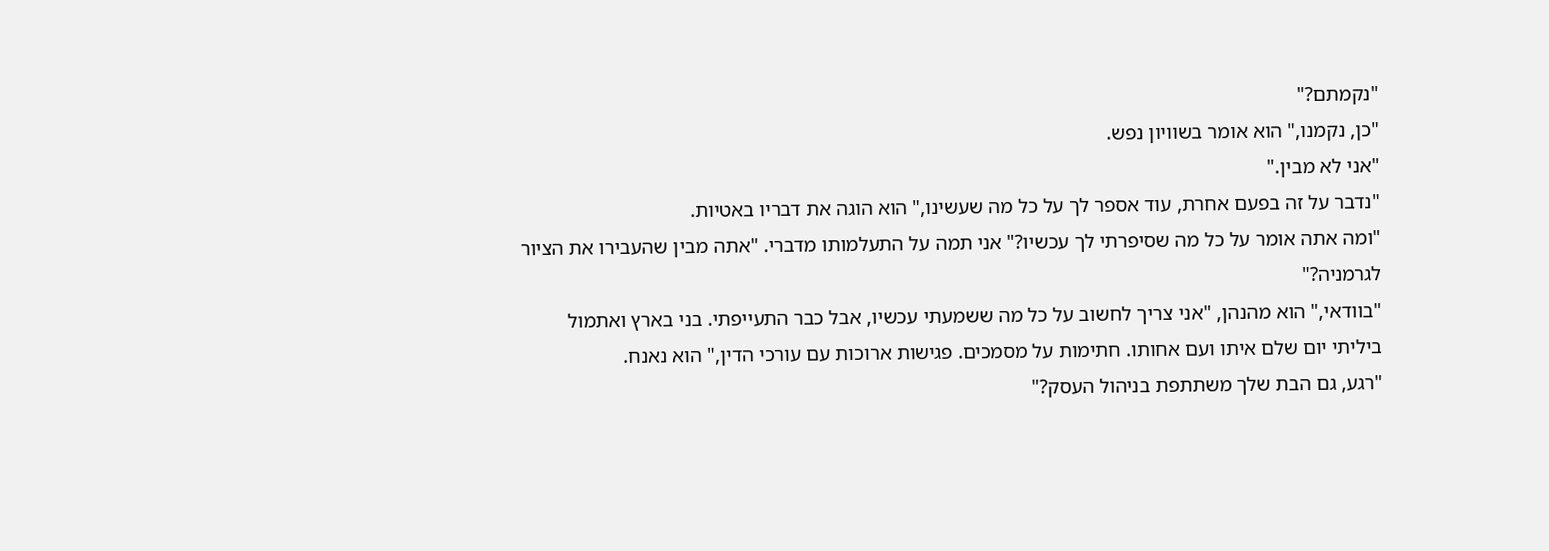"נקמתם?"
"כן, נקמנו," הוא אומר בשוויון נפש.
"אני לא מבין."
"נדבר על זה בפעם אחרת, עוד אספר לך על כל מה שעשינו," הוא הוגה את דבריו באטיות.
"ומה אתה אומר על כל מה שסיפרתי לך עכשיו?" אני תמה על התעלמותו מדברי. "אתה מבין שהעבירו את הציור לגרמניה?"
"בוודאי," הוא מהנהן, "אני צריך לחשוב על כל מה ששמעתי עכשיו, אבל כבר התעייפתי. בני בארץ ואתמול ביליתי יום שלם איתו ועם אחותו. חתימות על מסמכים. פגישות ארוכות עם עורכי הדין," הוא נאנח.
"רגע, גם הבת שלך משתתפת בניהול העסק?"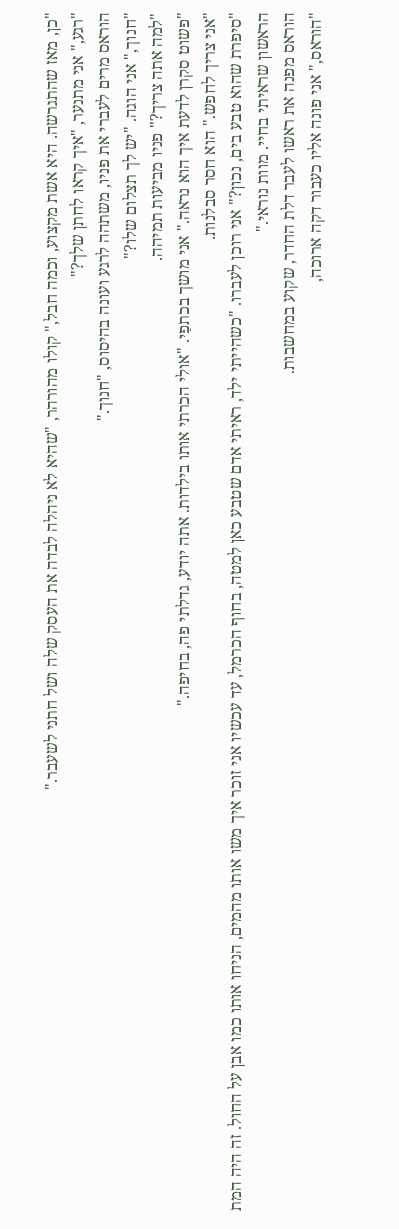"כן, מאז שהתגרשה. היא אשת מקצוע, וכמה חבל," קולו מהורהר, "שהיא לא ניהלה לבדה את העסק שלה ושל חתני לשעבר."
"רגע," אני מתנער, "איך קראו לחתן שלך?"
הוראס מרים לעברי את פניו, משתהה לרגע ועונה בהיסוס, "חנוך."
"חנוך," אני הוגה. "יש לך תצלום שלו?"
"למה אתה צריך?" פניו מביעות תמיהה.
"פשוט סקרן לדעת איך הוא נראה." אני מושך בכתפַי. "אולי הכרתי אותו בילדות. אתה יודע, גדלתי פה, בחיפה."
"אני צריך לחפש." הוא חסר סבלנות.
"סיפרת שהוא טבע בים, נכון?" אני רוכן לעברו. "כשהייתי ילד, ראיתי אדם שטבע כאן למטה, בחוף הכרמל, עד עכשיו אני זוכר איך משו אותו מהמים, הניחו אותו כמו אבן על החול. זה היה המת הראשון שראיתי בחיי. מוות נוראי."
הוראס מפנה את ראשו לעבר דלת החדר, שקוע במחשבות.
"הוראס," אני פונה אליו כעבור דקה ארוכה,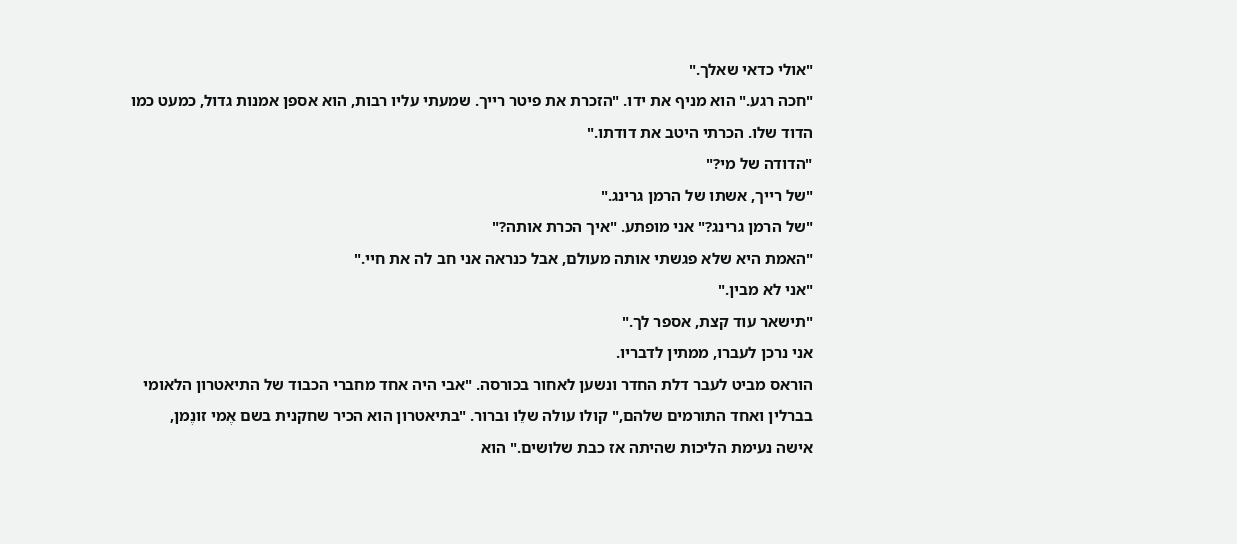"אולי כדאי שאלך."
"חכה רגע." הוא מניף את ידו. "הזכרת את פיטר רייך. שמעתי עליו רבות, הוא אספן אמנות גדול, כמעט כמו הדוד שלו. הכרתי היטב את דודתו."
"הדודה של מי?"
"של רייך, אשתו של הרמן גרינג."
"של הרמן גרינג?" אני מופתע. "איך הכרת אותה?"
"האמת היא שלא פגשתי אותה מעולם, אבל כנראה אני חב לה את חיי."
"אני לא מבין."
"תישאר עוד קצת, אספר לך."
אני נרכן לעברו, ממתין לדבריו.
הוראס מביט לעבר דלת החדר ונשען לאחור בכורסה. "אבי היה אחד מחברי הכבוד של התיאטרון הלאומי בברלין ואחד התורמים שלהם," קולו עולה שלֵו וברור. "בתיאטרון הוא הכיר שחקנית בשם אֶמי זונֶמן, אישה נעימת הליכות שהיתה אז כבת שלושים." הוא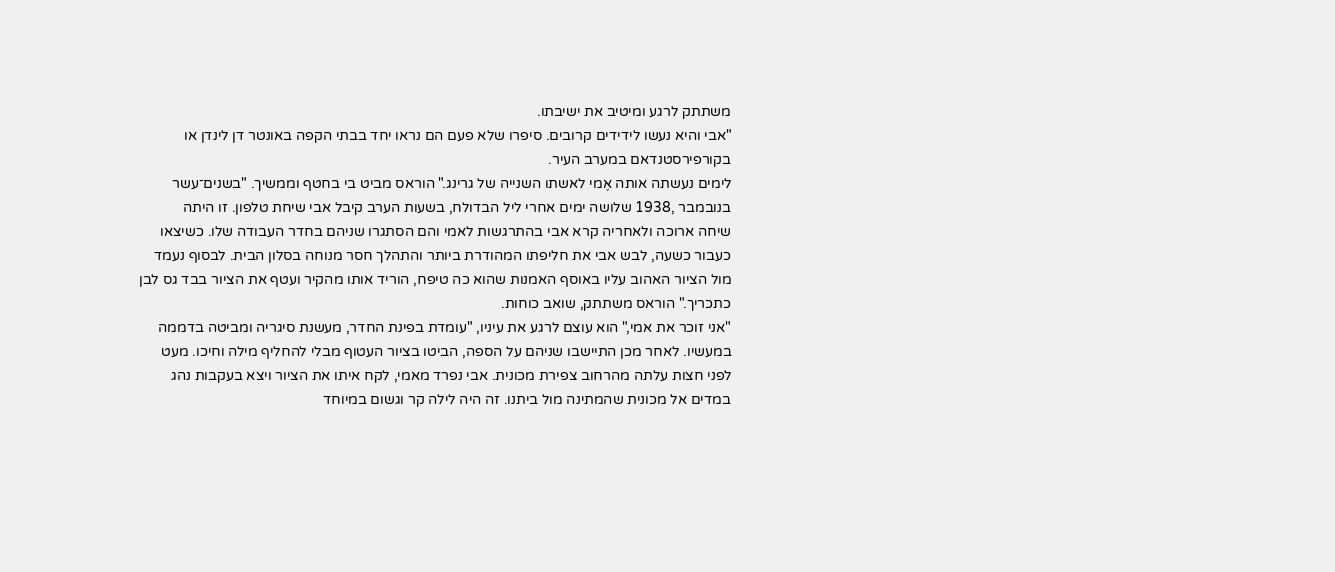משתתק לרגע ומיטיב את ישיבתו.
"אבי והיא נעשו לידידים קרובים. סיפרו שלא פעם הם נראו יחד בבתי הקפה באונטר דן לינדן או בקורפירסטנדאם במערב העיר.
לימים נעשתה אותה אֶמי לאשתו השנייה של גרינג." הוראס מביט בי בחטף וממשיך. "בשנים־עשר בנובמבר ,1938 שלושה ימים אחרי ליל הבדולח, בשעות הערב קיבל אבי שיחת טלפון. זו היתה
שיחה ארוכה ולאחריה קרא אבי בהתרגשות לאמי והם הסתגרו שניהם בחדר העבודה שלו. כשיצאו כעבור כשעה, לבש אבי את חליפתו המהודרת ביותר והתהלך חסר מנוחה בסלון הבית. לבסוף נעמד מול הציור האהוב עליו באוסף האמנות שהוא כה טיפח, הוריד אותו מהקיר ועטף את הציור בבד גס לבן כתכריך." הוראס משתתק, שואב כוחות.
"אני זוכר את אמי," הוא עוצם לרגע את עיניו, "עומדת בפינת החדר, מעשנת סיגריה ומביטה בדממה במעשיו. לאחר מכן התיישבו שניהם על הספה, הביטו בציור העטוף מבלי להחליף מילה וחיכו. מעט לפני חצות עלתה מהרחוב צפירת מכונית. אבי נפרד מאמי, לקח איתו את הציור ויצא בעקבות נהג במדים אל מכונית שהמתינה מול ביתנו. זה היה לילה קר וגשום במיוחד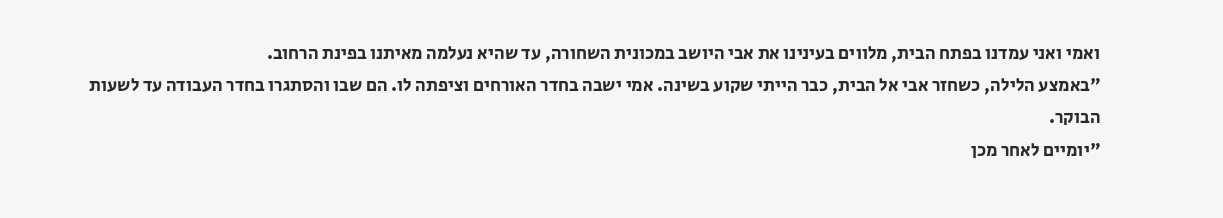ואמי ואני עמדנו בפתח הבית, מלווים בעינינו את אבי היושב במכונית השחורה, עד שהיא נעלמה מאיתנו בפינת הרחוב.
"באמצע הלילה, כשחזר אבי אל הבית, כבר הייתי שקוע בשינה. אמי ישבה בחדר האורחים וציפתה לו. הם שבו והסתגרו בחדר העבודה עד לשעות הבוקר.
"יומיים לאחר מכן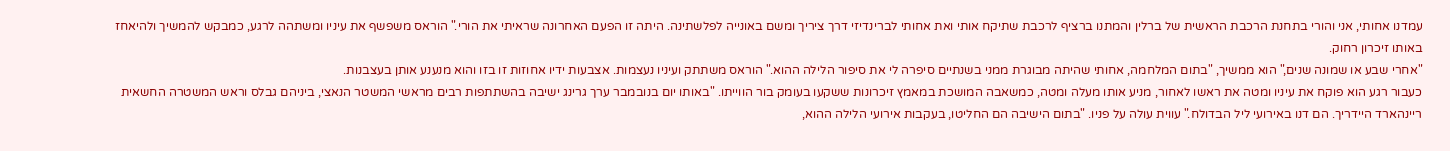עמדנו אחותי, אני והורי בתחנת הרכבת הראשית של ברלין והמתנו ברציף לרכבת שתיקח אותי ואת אחותי לברינדיזי דרך ציריך ומשם באונייה לפלשתינה. היתה זו הפעם האחרונה שראיתי את הורי." הוראס משפשף את עיניו ומשתהה לרגע, כמבקש להמשיך ולהיאחז באותו זיכרון רחוק.
"אחרי שבע או שמונה שנים," הוא ממשיך, "בתום המלחמה, אחותי שהיתה מבוגרת ממני בשנתיים סיפרה לי את סיפור הלילה ההוא." הוראס משתתק ועיניו נעצמות. אצבעות ידיו אחוזות זו בזו והוא מנענע אותן בעצבנות.
כעבור רגע הוא פוקח את עיניו ומטה את ראשו לאחור, מניע אותו מעלה ומטה, כמשאבה המושכת במאמץ זיכרונות ששקעו בעומק בור הווייתו. "באותו יום בנובמבר ערך גרינג ישיבה בהשתתפות רבים מראשי המשטר הנאצי, ביניהם גבלס וראש המשטרה החשאית ריינהארד היידריך. הם דנו באירועי ליל הבדולח." עווית עולה על פניו. "בתום הישיבה הם החליטו, בעקבות אירועי הלילה ההוא,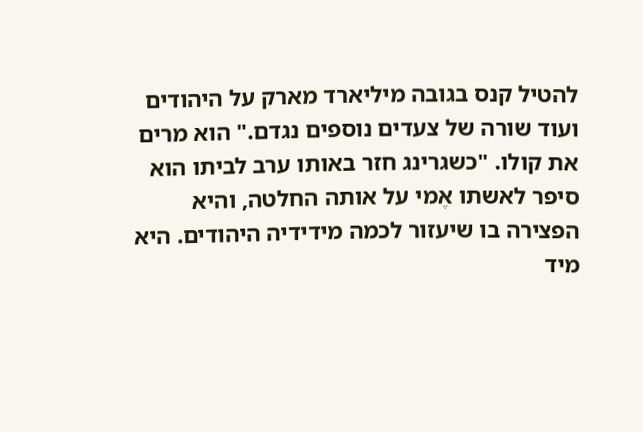להטיל קנס בגובה מיליארד מארק על היהודים ועוד שורה של צעדים נוספים נגדם." הוא מרים את קולו. "כשגרינג חזר באותו ערב לביתו הוא סיפר לאשתו אֶמי על אותה החלטה, והיא הפצירה בו שיעזור לכמה מידידיה היהודים. היא מיד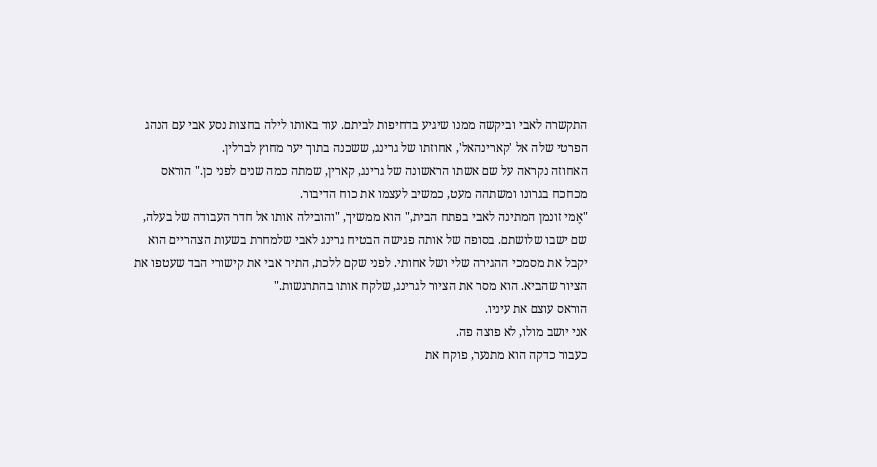התקשרה לאבי וביקשה ממנו שיגיע בדחיפות לביתם. עוד באותו לילה בחצות נסע אבי עם הנהג הפרטי שלה אל 'קארינהאל', אחוזתו של גרינג, ששכנה בתוך יער מחוץ לברלין.
האחוזה נקראה על שם אשתו הראשונה של גרינג, קארין, שמתה כמה שנים לפני כן." הוראס מכחכח בגרונו ומשתהה מעט, כמשיב לעצמו את כוח הדיבור.
"אֶמי זונמן המתינה לאבי בפתח הבית," הוא ממשיך, "והובילה אותו אל חדר העבודה של בעלה, שם ישבו שלושתם. בסופה של אותה פגישה הבטיח גרינג לאבי שלמחרת בשעות הצהריים הוא יקבל את מסמכי ההגירה שלי ושל אחותי. לפני שקם ללכת, התיר אבי את קישורי הבד שעטפו את הציור שהביא. הוא מסר את הציור לגרינג, שלקח אותו בהתרגשות."
הוראס עוצם את עיניו.
אני יושב מולו, לא פוצה פה.
כעבור כדקה הוא מתנער, פוקח את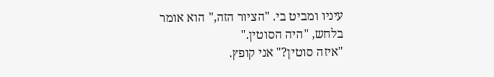עיניו ומביט בי. "הציור הזה," הוא אומר בלחש, "היה הסוטין."
"איזה סוטין?" אני קופץ.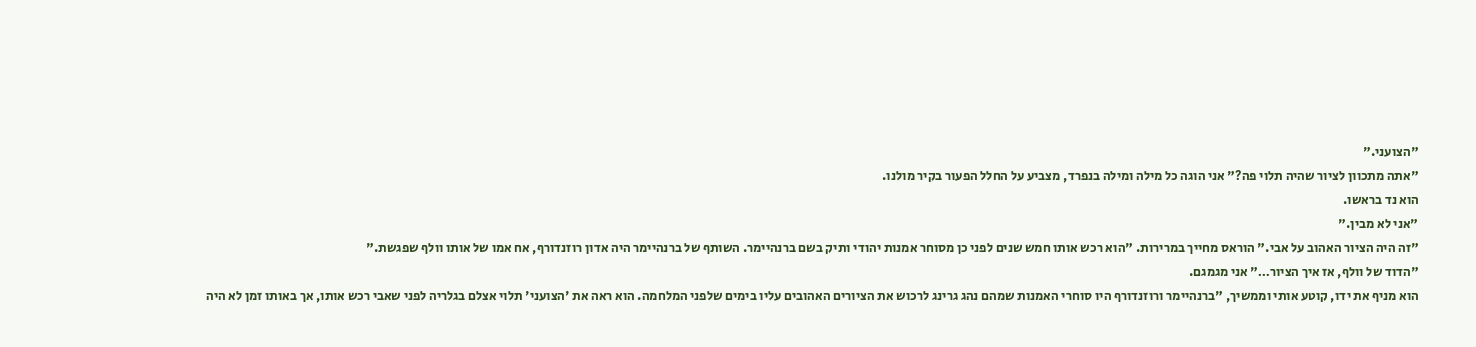"הצועני."
"אתה מתכוון לציור שהיה תלוי פה?" אני הוגה כל מילה ומילה בנפרד, מצביע על החלל הפעור בקיר מולנו.
הוא נד בראשו.
"אני לא מבין."
"זה היה הציור האהוב על אבי." הוראס מחייך במרירות. "הוא רכש אותו חמש שנים לפני כן מסוחר אמנות יהודי ותיק בשם ברנהיימר. השותף של ברנהיימר היה אדון רוזנדורף, אח אמו של אותו וולף שפגשת."
"הדוד של וולף, אז איך הציור…" אני מגמגם.
הוא מניף את ידו, קוטע אותי וממשיך, "ברנהיימר ורוזנדורף היו סוחרי האמנות שמהם נהג גרינג לרכוש את הציורים האהובים עליו בימים שלפני המלחמה. הוא ראה את 'הצועני' תלוי אצלם בגלריה לפני שאבי רכש אותו, אך באותו זמן לא היה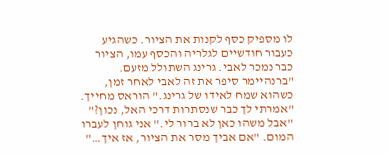לו מספיק כסף לקנות את הציור. כשהגיע כעבור חודשיים לגלריה והכסף עמו, הציור כבר נמכר לאבי. גרינג השתולל מזעם.
"ברנהיימר סיפר את זה לאבי לאחר זמן, כשהוא שמח לאידו של גרינג." הוראס מחייך. "אמרתי לך כבר שנסתרות דרכי האל, נכון?"
"אבל משהו כאן לא ברור לי." אני גוחן לעברו המום. "אם אביך מסר את הציור, אז איך…"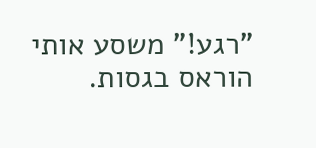"רגע!" משסע אותי הוראס בגסות.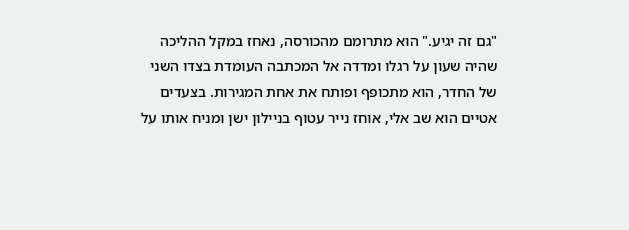"גם זה יגיע." הוא מתרומם מהכורסה, נאחז במקל ההליכה שהיה שעון על רגלו ומדדה אל המכתבה העומדת בצדו השני של החדר, הוא מתכופף ופותח את אחת המגירות. בצעדים אטיים הוא שב אלי, אוחז נייר עטוף בניילון ישן ומניח אותו על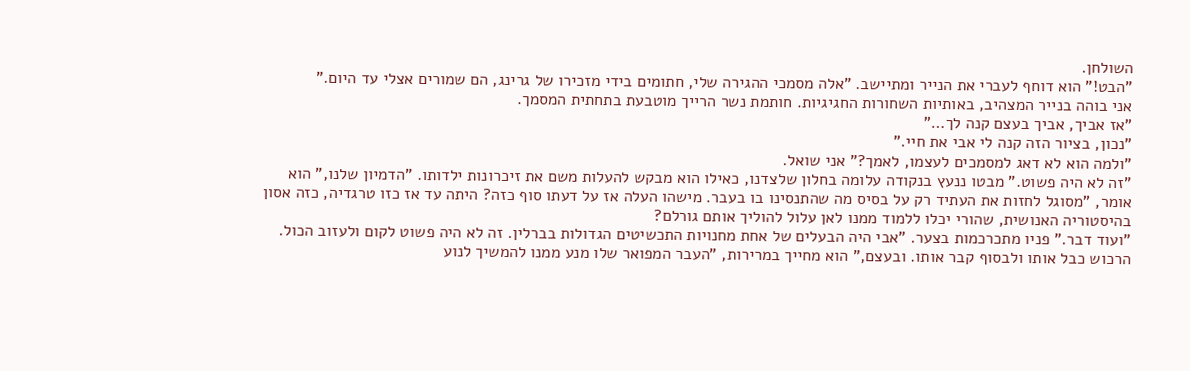השולחן.
"הבט!" הוא דוחף לעברי את הנייר ומתיישב. "אלה מסמכי ההגירה שלי, חתומים בידי מזכירו של גרינג, הם שמורים אצלי עד היום."
אני בוהה בנייר המצהיב, באותיות השחורות החגיגיות. חותמת נשר הרייך מוטבעת בתחתית המסמך.
"אז אביך, אביך בעצם קנה לך…"
"נכון, בציור הזה קנה לי אבי את חיי."
"ולמה הוא לא דאג למסמכים לעצמו, לאמך?" אני שואל.
"זה לא היה פשוט." מבטו ננעץ בנקודה עלומה בחלון שלצדנו, כאילו הוא מבקש להעלות משם את זיכרונות ילדותו. "הדמיון שלנו," הוא אומר, "מסוגל לחזות את העתיד רק על בסיס מה שהתנסינו בו בעבר. מישהו העלה אז על דעתו סוף כזה? היתה עד אז כזו טרגדיה, כזה אסון בהיסטוריה האנושית, שהורי יכלו ללמוד ממנו לאן עלול להוליך אותם גורלם?
"ועוד דבר." פניו מתכרכמות בצער. "אבי היה הבעלים של אחת מחנויות התכשיטים הגדולות בברלין. זה לא היה פשוט לקום ולעזוב הכול. הרכוש כבל אותו ולבסוף קבר אותו. ובעצם," הוא מחייך במרירות, "העבר המפואר שלו מנע ממנו להמשיך לנוע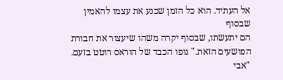אל העתיד. הוא כל הזמן שכנע את עצמו להאמין שבסוף
הם יתעשתו, שבסוף יקרה משהו שיעצור את חבורת הפושעים הזאת." גופו הכבד של הוראס רוטט בזעם. "אבי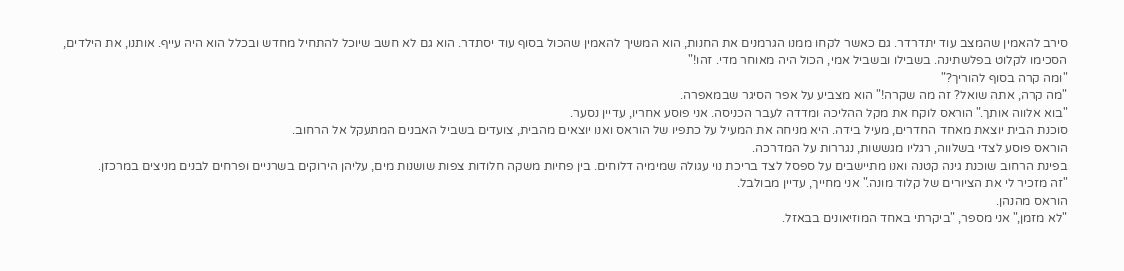סירב להאמין שהמצב עוד יתדרדר. גם כאשר לקחו ממנו הגרמנים את החנות, הוא המשיך להאמין שהכול בסוף עוד יסתדר. הוא גם לא חשב שיוכל להתחיל מחדש ובכלל הוא היה עייף. אותנו, את הילדים, הסכימו לקלוט בפלשתינה. בשבילו ובשביל אמי, הכול היה מאוחר מדי. זהו!"
"ומה קרה בסוף להוריך?"
"מה קרה, אתה שואל? זה מה שקרה!" הוא מצביע על אפר הסיגר שבמאפרה.
"בוא אלווה אותך." הוראס לוקח את מקל ההליכה ומדדה לעבר הכניסה. אני פוסע אחריו, עדיין נסער.
סוכנת הבית יוצאת מאחד החדרים, מעיל בידה. היא מניחה את המעיל על כתפיו של הוראס ואנו יוצאים מהבית, צועדים בשביל האבנים המתעקל אל הרחוב.
הוראס פוסע לצדי בשלווה, רגליו מגששות, נגררות על המדרכה.
בפינת הרחוב שוכנת גינה קטנה ואנו מתיישבים על ספסל לצד בריכת נוי עגולה שמימיה דלוחים. בין פחיות משקה חלודות צפות שושנות מים, עליהן הירוקים בשרניים ופרחים לבנים מניצים במרכזן.
"זה מזכיר לי את הציורים של קלוד מונה." אני מחייך, עדיין מבולבל.
הוראס מהנהן.
"לא מזמן," אני מספר, "ביקרתי באחד המוזיאונים בבאזל.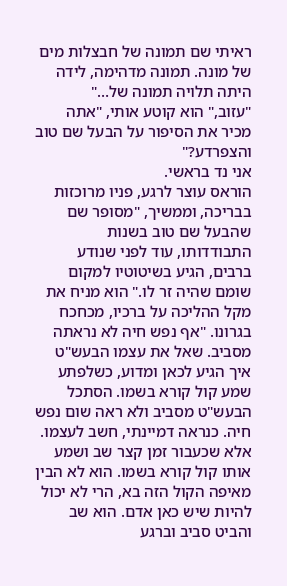ראיתי שם תמונה של חבצלות מים של מונה. תמונה מדהימה, לידה היתה תלויה תמונה של…"
"עזוב," הוא קוטע אותי, "אתה מכיר את הסיפור על הבעל שם טוב והצפרדע?"
אני נד בראשי.
הוראס עוצר לרגע, פניו מרוכזות בבריכה, וממשיך, "מסופר שם שהבעל שם טוב בשנות התבודדותו, עוד לפני שנודע ברבים, הגיע בשיטוטיו למקום שומם שהיה זר לו." הוא מניח את מקל ההליכה על ברכיו, מכחכח בגרונו. "אף נפש חיה לא נראתה מסביב. שאל את עצמו הבעש"ט איך הגיע לכאן ומדוע, כשלפתע שמע קול קורא בשמו. הסתכל הבעש"ט מסביב ולא ראה שום נפש חיה. כנראה דמיינתי, חשב לעצמו. אלא שכעבור זמן קצר שב ושמע אותו קול קורא בשמו. הוא לא הבין מאיפה הקול הזה בא, הרי לא יכול להיות שיש כאן אדם. הוא שב והביט סביב וברגע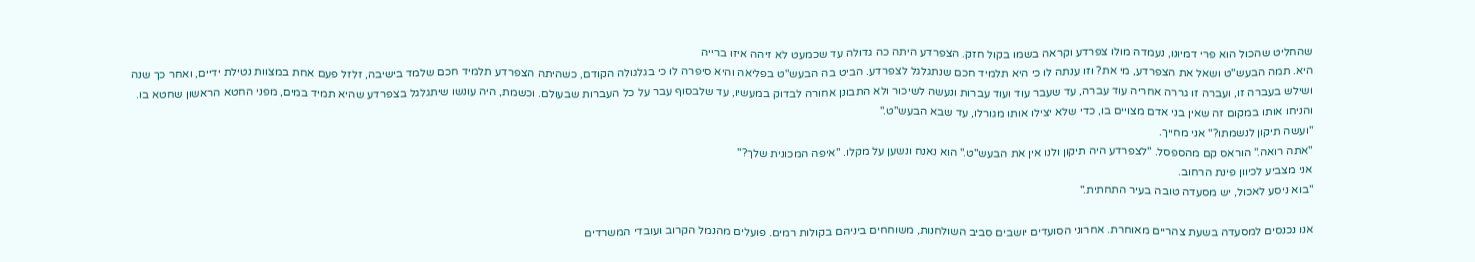שהחליט שהכול הוא פרי דמיונו, נעמדה מולו צפרדע וקראה בשמו בקול חזק. הצפרדע היתה כה גדולה עד שכמעט לא זיהה איזו ברייה
היא. תמה הבעש"ט ושאל את הצפרדע, מי את? וזו ענתה לו כי היא תלמיד חכם שנתגלגל לצפרדע. הביט בה הבעש"ט בפליאה והיא סיפרה לו כי בגלגולה הקודם, כשהיתה הצפרדע תלמיד חכם שלמד בישיבה, זלזל פעם אחת במצוות נטילת ידיים, ואחר כך שנה ושילש בעברה זו, ועברה זו גררה אחריה עוד עברה, עד שעבר עוד ועוד עברות ונעשה לשיכור ולא התבונן אחורה לבדוק במעשיו, עד שלבסוף עבר על כל העברות שבעולם. וכשמת, היה עונשו שיתגלגל בצפרדע שהיא תמיד במים, מפני החטא הראשון שחטא בו. והניחו אותו במקום זה שאין בני אדם מצויים בו, כדי שלא יצילו אותו מגורלו, עד שבא הבעש"ט."
"ועשה תיקון לנשמתו?" אני מחייך.
"אתה רואה." הוראס קם מהספסל. "לצפרדע היה תיקון ולנו אין את הבעש"ט." הוא נאנח ונשען על מקלו. "איפה המכונית שלך?"
אני מצביע לכיוון פינת הרחוב.
"בוא ניסע לאכול, יש מסעדה טובה בעיר התחתית."

אנו נכנסים למסעדה בשעת צהריים מאוחרת. אחרוני הסועדים יושבים סביב השולחנות, משוחחים ביניהם בקולות רמים. פועלים מהנמל הקרוב ועובדי המשרדים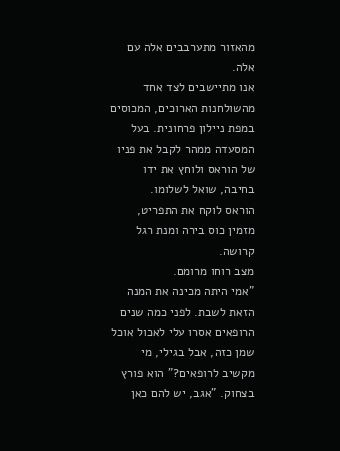מהאזור מתערבבים אלה עם אלה.
אנו מתיישבים לצד אחד מהשולחנות הארוכים, המכוסים במפת ניילון פרחונית. בעל המסעדה ממהר לקבל את פניו של הוראס ולוחץ את ידו בחיבה, שואל לשלומו.
הוראס לוקח את התפריט, מזמין כוס בירה ומנת רגל קרושה.
מצב רוחו מרומם.
"אמי היתה מכינה את המנה הזאת לשבת. לפני כמה שנים הרופאים אסרו עלי לאכול אוכל שמן כזה, אבל בגילי, מי מקשיב לרופאים?" הוא פורץ בצחוק. "אגב, יש להם כאן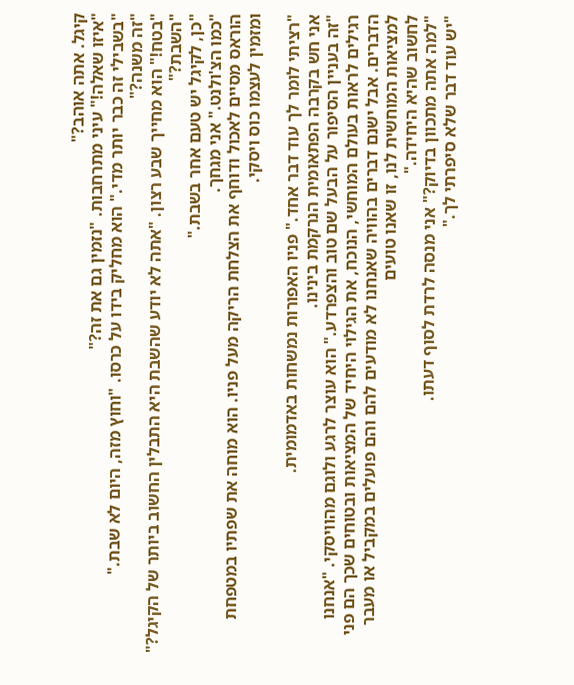קיגל. אתה אוהב?"
"איזו שאלה!" עיני מתרחבות. "נזמין גם את זה?"
"בשבילי זה כבר יותר מדי." הוא מחליק בידו על כרסו. "וחוץ מזה, היום לא שבת."
"זה משנה?"
"בטח!" הוא מחייך שבע רצון. "אתה לא יודע שהשבת היא התבלין החשוב ביותר של הקיגל?"
"השבת?"
"כן, לקיגל יש טעם אחר בשבת."
"כמו הצ'ולנט." אני מגחך.
הוראס מסיים לאכול ודוחף את הצלחת הריקה מעל פניו. הוא מוחה את שפתיו במטפחת ומזמין לעצמו כוס ויסקי.

"רציתי לומר לך עוד דבר אחד." פניו האפורות נמשחות באדמומית.
אני חש בקרבה הפתאומית הנרקמת בינינו.
"זה בעניין הסיפור על הבעל שם טוב והצפרדע." הוא עוצר לרגע ולוגם מהוויסקי. "אנחנו רגילים לראות בעולם המוחשי, הנוכח, את הגילוי היחיד של המציאות ובטוחים שכך הם פני הדברים. אבל ישנם דברים בהוויה שאנחנו לא מודעים להם והם פועלים במקביל או מעבר למציאות המוחשית לנו, זו שאנו טועים
לחשוב שהיא היחידה."
"למה אתה מתכוון בדיוק?" אני מנסה לרדת לסוף דעתו.
"יש עוד דבר שלא סיפרתי לך."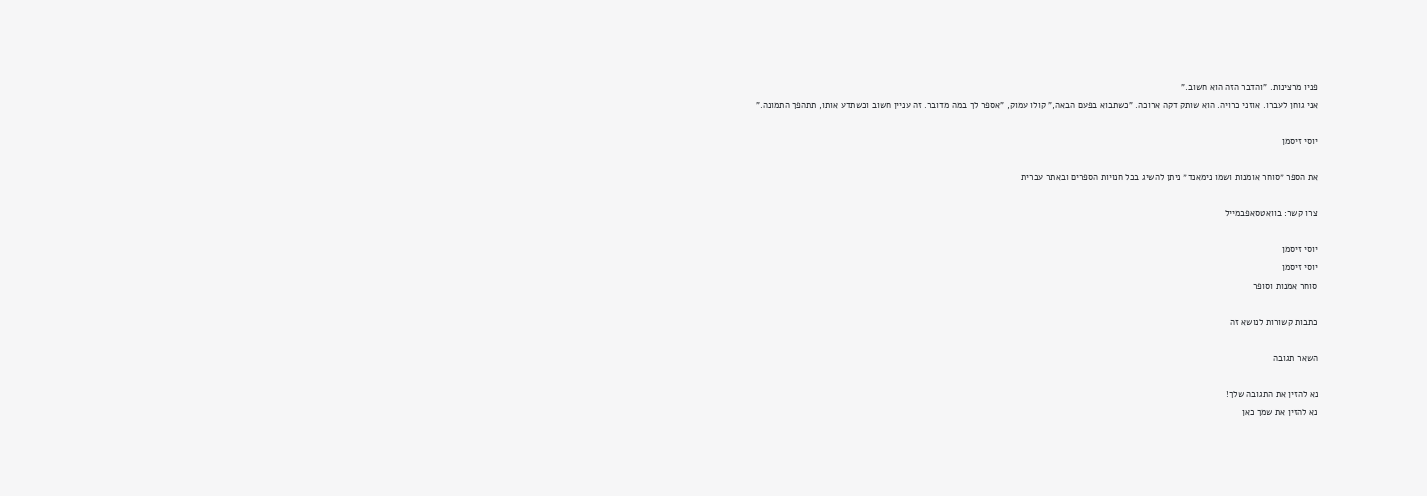פניו מרצינות. "והדבר הזה הוא חשוב."
אני גוחן לעברו. אוזני כרויה. הוא שותק דקה ארוכה. "כשתבוא בפעם הבאה," קולו עמוק, "אספר לך במה מדובר. זה עניין חשוב וכשתדע אותו, תתהפך התמונה."

יוסי זיסמן

את הספר ״סוחר אומנות ושמו נימאנד״ ניתן להשיג בכל חנויות הספרים ובאתר עברית

צרו קשר: בוואטסאפבמייל

יוסי זיסמן
יוסי זיסמן
סוחר אמנות וסופר

כתבות קשורות לנושא זה

השאר תגובה

נא להזין את התגובה שלך!
נא להזין את שמך כאן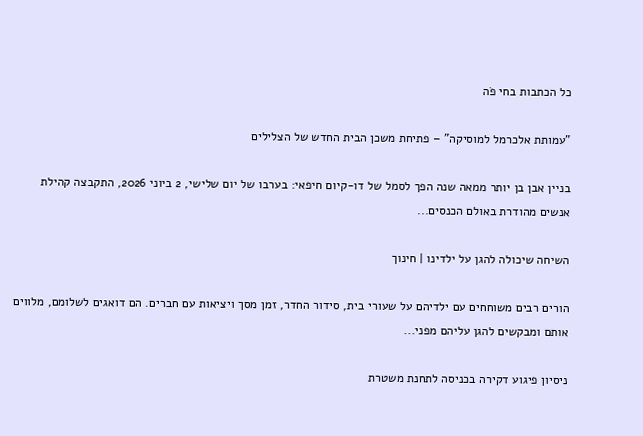כל הכתבות בחי פֹה

"עמותת אלכרמל למוסיקה" – פתיחת משכן הבית החדש של הצלילים

בניין אבן בן יותר ממאה שנה הפך לסמל של דו-קיום חיפאי: בערבו של יום שלישי, 2 ביוני 2026, התקבצה קהילת אנשים מהודרת באולם הכנסים...

השיחה שיכולה להגן על ילדינו | חינוך

הורים רבים משוחחים עם ילדיהם על שעורי בית, סידור החדר, זמן מסך ויציאות עם חברים. הם דואגים לשלומם, מלווים אותם ומבקשים להגן עליהם מפני...

ניסיון פיגוע דקירה בכניסה לתחנת משטרת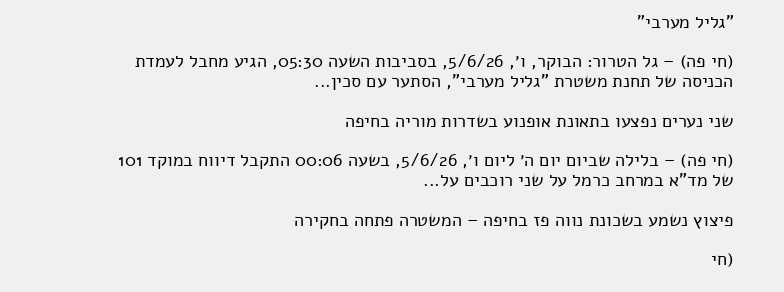"גליל מערבי"

(חי פה) – גל הטרור: הבוקר, ו׳, 5/6/26, בסביבות השעה 05:30, הגיע מחבל לעמדת הכניסה של תחנת משטרת "גליל מערבי", הסתער עם סכין...

שני נערים נפצעו בתאונת אופנוע בשדרות מוריה בחיפה

(חי פה) – בלילה שביום יום ה׳ ליום ו׳, 5/6/26, בשעה 00:06 התקבל דיווח במוקד 101 של מד"א במרחב כרמל על שני רוכבים על...

פיצוץ נשמע בשכונת נווה פז בחיפה – המשטרה פתחה בחקירה

(חי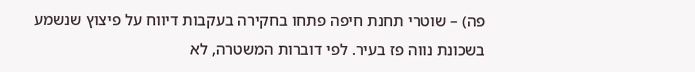פה) – שוטרי תחנת חיפה פתחו בחקירה בעקבות דיווח על פיצוץ שנשמע בשכונת נווה פז בעיר. לפי דוברות המשטרה, לא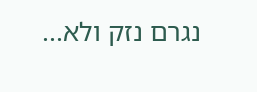נגרם נזק ולא...